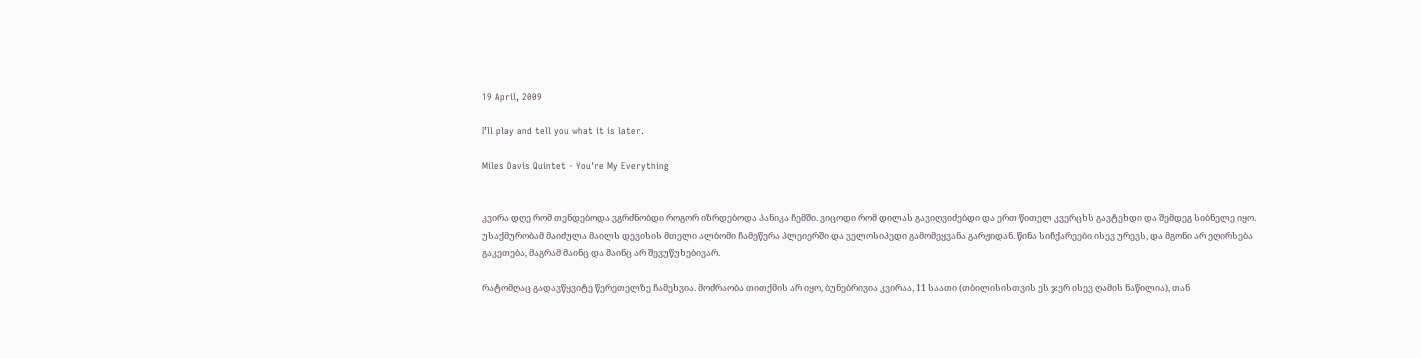19 April, 2009

I’ll play and tell you what it is later.

Miles Davis Quintet - You're My Everything


კვირა დღე რომ თენდებოდა ვგრძნობდი როგორ იზრდებოდა პანიკა ჩემში. ვიცოდი რომ დილას გავიღვიძებდი და ერთ წითელ კვერცხს გავტეხდი და შემდეგ სიბნელე იყო. უსაქმურობამ მაიძულა მაილს დევისის მთელი ალბომი ჩამეწერა პლეიერში და ველოსიპედი გამომეყვანა გარჟიდან. წინა სიჩქარეები ისევ ურევს, და მგონი არ ეღირსება გაკეთება, მაგრამ მაინც და მაინც არ შევუწუხებივარ.

რატომღაც გადავწყვიტე წერეთელზე ჩამეხვია. მოძრაობა თითქმის არ იყო, ბუნებრივია კვირაა, 11 საათი (თბილისისთვის ეს ჯერ ისევ ღამის ნაწილია), თან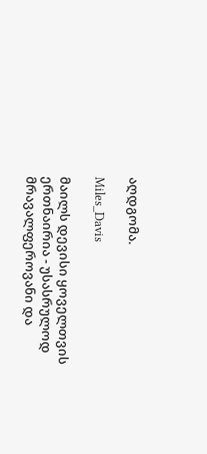აღდგომა.

Miles_Davis

მაილს დევისი ყოველთვის ერთნაირია - უსასრულოდ მრავალფეროვანი და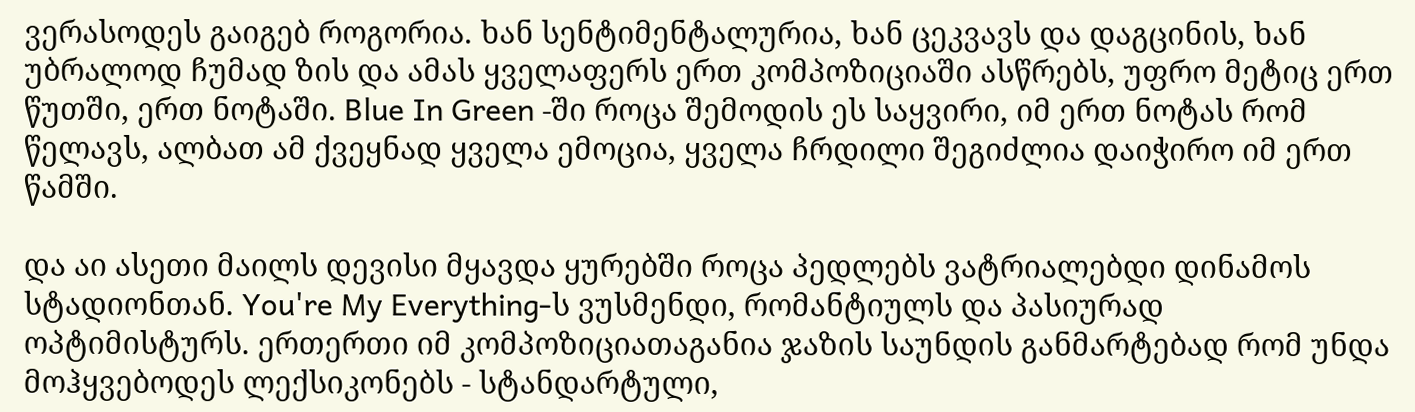ვერასოდეს გაიგებ როგორია. ხან სენტიმენტალურია, ხან ცეკვავს და დაგცინის, ხან უბრალოდ ჩუმად ზის და ამას ყველაფერს ერთ კომპოზიციაში ასწრებს, უფრო მეტიც ერთ წუთში, ერთ ნოტაში. Blue In Green -ში როცა შემოდის ეს საყვირი, იმ ერთ ნოტას რომ წელავს, ალბათ ამ ქვეყნად ყველა ემოცია, ყველა ჩრდილი შეგიძლია დაიჭირო იმ ერთ წამში.

და აი ასეთი მაილს დევისი მყავდა ყურებში როცა პედლებს ვატრიალებდი დინამოს სტადიონთან. You're My Everything-ს ვუსმენდი, რომანტიულს და პასიურად ოპტიმისტურს. ერთერთი იმ კომპოზიციათაგანია ჯაზის საუნდის განმარტებად რომ უნდა მოჰყვებოდეს ლექსიკონებს - სტანდარტული,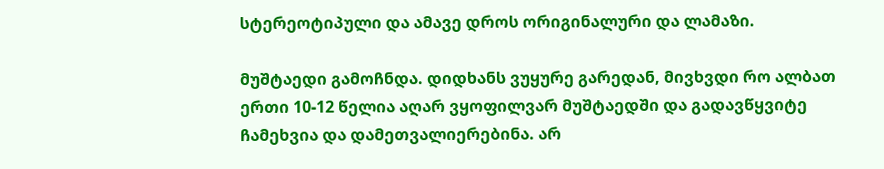სტერეოტიპული და ამავე დროს ორიგინალური და ლამაზი.

მუშტაედი გამოჩნდა. დიდხანს ვუყურე გარედან, მივხვდი რო ალბათ ერთი 10-12 წელია აღარ ვყოფილვარ მუშტაედში და გადავწყვიტე ჩამეხვია და დამეთვალიერებინა. არ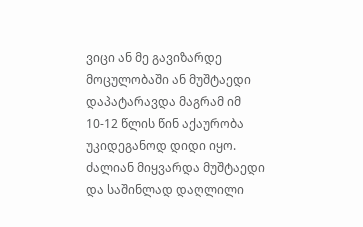ვიცი ან მე გავიზარდე მოცულობაში ან მუშტაედი დაპატარავდა მაგრამ იმ 10-12 წლის წინ აქაურობა უკიდეგანოდ დიდი იყო. ძალიან მიყვარდა მუშტაედი და საშინლად დაღლილი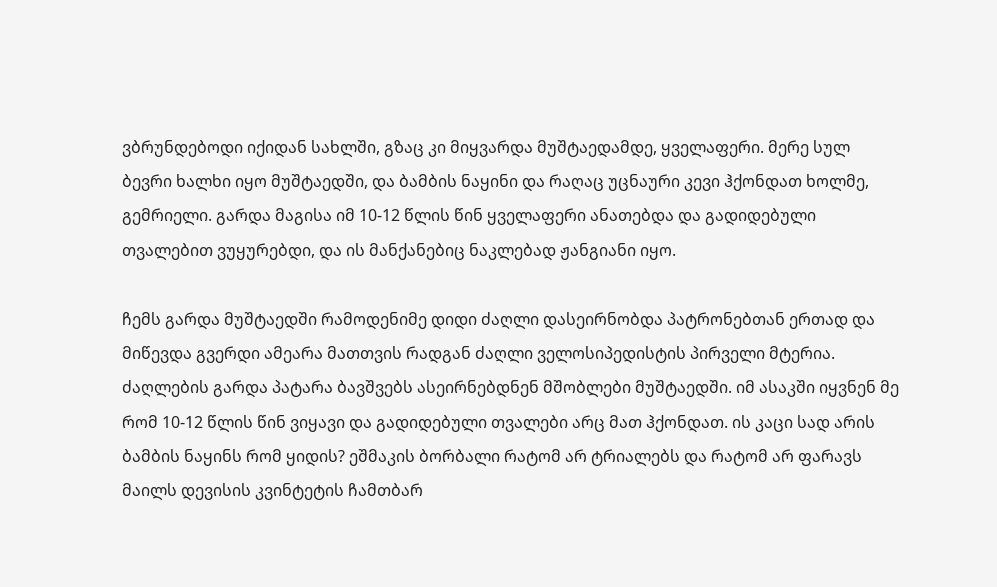ვბრუნდებოდი იქიდან სახლში, გზაც კი მიყვარდა მუშტაედამდე, ყველაფერი. მერე სულ ბევრი ხალხი იყო მუშტაედში, და ბამბის ნაყინი და რაღაც უცნაური კევი ჰქონდათ ხოლმე, გემრიელი. გარდა მაგისა იმ 10-12 წლის წინ ყველაფერი ანათებდა და გადიდებული თვალებით ვუყურებდი, და ის მანქანებიც ნაკლებად ჟანგიანი იყო.

ჩემს გარდა მუშტაედში რამოდენიმე დიდი ძაღლი დასეირნობდა პატრონებთან ერთად და მიწევდა გვერდი ამეარა მათთვის რადგან ძაღლი ველოსიპედისტის პირველი მტერია. ძაღლების გარდა პატარა ბავშვებს ასეირნებდნენ მშობლები მუშტაედში. იმ ასაკში იყვნენ მე რომ 10-12 წლის წინ ვიყავი და გადიდებული თვალები არც მათ ჰქონდათ. ის კაცი სად არის ბამბის ნაყინს რომ ყიდის? ეშმაკის ბორბალი რატომ არ ტრიალებს და რატომ არ ფარავს მაილს დევისის კვინტეტის ჩამთბარ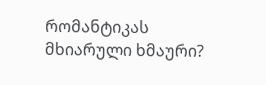რომანტიკას მხიარული ხმაური?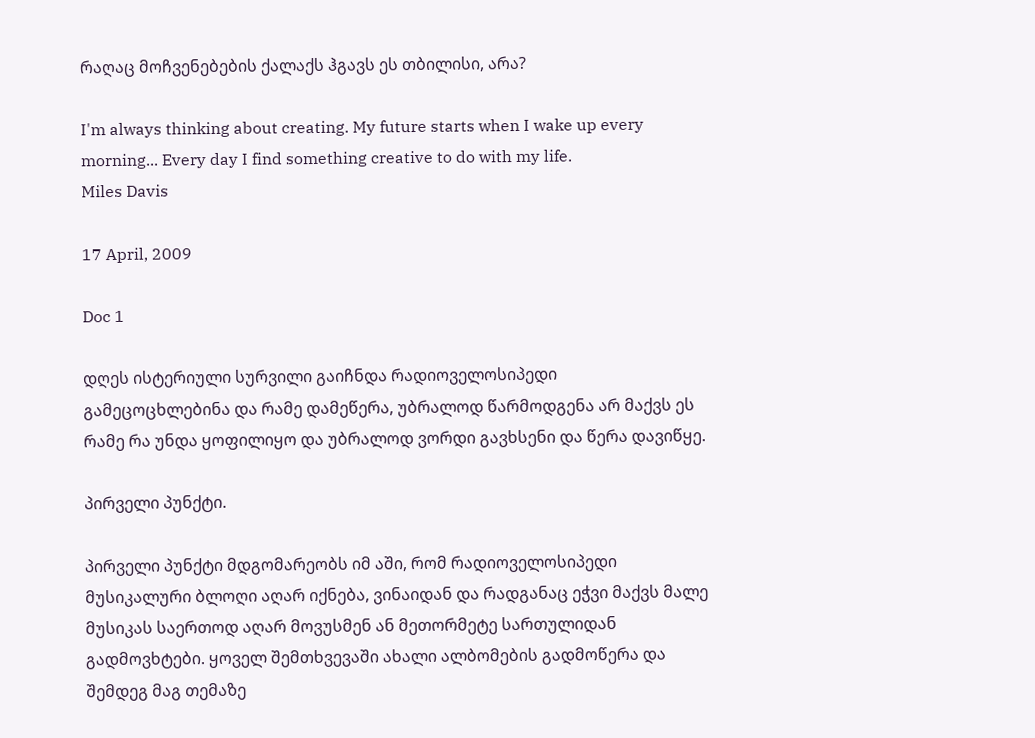რაღაც მოჩვენებების ქალაქს ჰგავს ეს თბილისი, არა?

I'm always thinking about creating. My future starts when I wake up every morning... Every day I find something creative to do with my life.
Miles Davis

17 April, 2009

Doc 1

დღეს ისტერიული სურვილი გაიჩნდა რადიოველოსიპედი გამეცოცხლებინა და რამე დამეწერა, უბრალოდ წარმოდგენა არ მაქვს ეს რამე რა უნდა ყოფილიყო და უბრალოდ ვორდი გავხსენი და წერა დავიწყე.

პირველი პუნქტი.

პირველი პუნქტი მდგომარეობს იმ აში, რომ რადიოველოსიპედი მუსიკალური ბლოღი აღარ იქნება, ვინაიდან და რადგანაც ეჭვი მაქვს მალე მუსიკას საერთოდ აღარ მოვუსმენ ან მეთორმეტე სართულიდან გადმოვხტები. ყოველ შემთხვევაში ახალი ალბომების გადმოწერა და შემდეგ მაგ თემაზე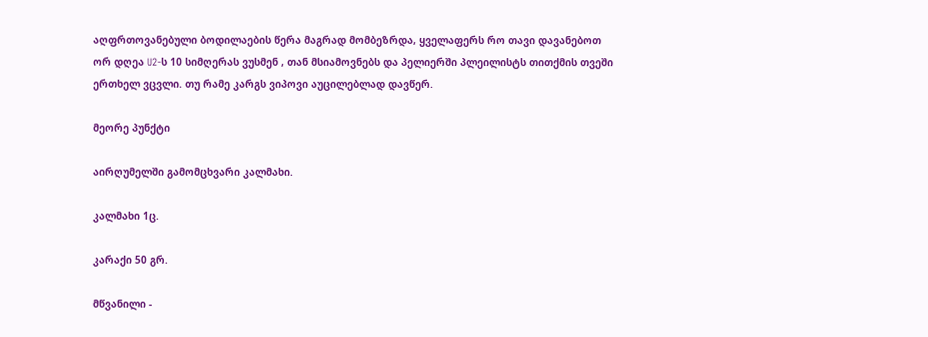აღფრთოვანებული ბოდილაების წერა მაგრად მომბეზრდა, ყველაფერს რო თავი დავანებოთ ორ დღეა U2-ს 10 სიმღერას ვუსმენ , თან მსიამოვნებს და პელიერში პლეილისტს თითქმის თვეში ერთხელ ვცვლი. თუ რამე კარგს ვიპოვი აუცილებლად დავწერ.

მეორე პუნქტი

აირღუმელში გამომცხვარი კალმახი.

კალმახი 1ც.

კარაქი 50 გრ.

მწვანილი -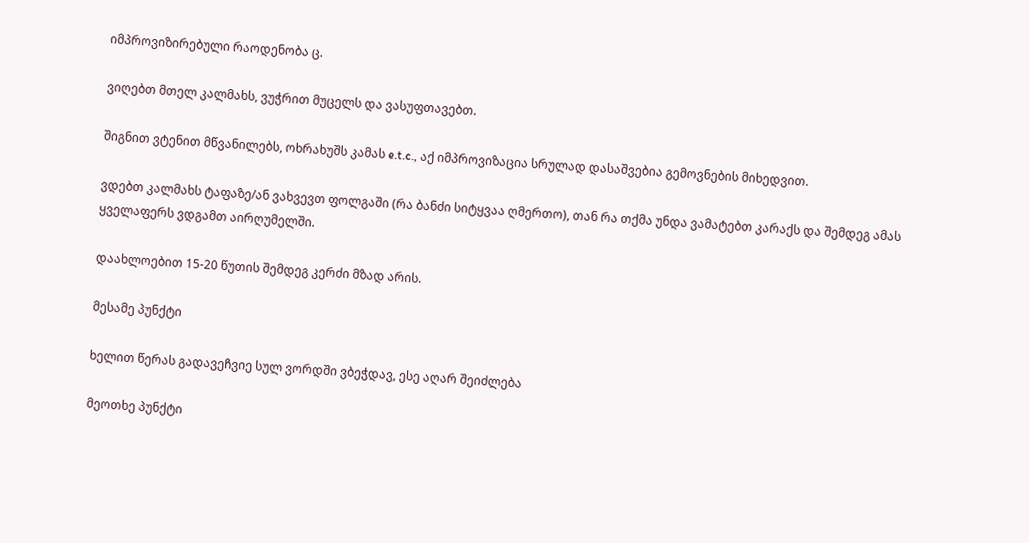იმპროვიზირებული რაოდენობა ც.

ვიღებთ მთელ კალმახს, ვუჭრით მუცელს და ვასუფთავებთ.

შიგნით ვტენით მწვანილებს, ოხრახუშს კამას e.t.c., აქ იმპროვიზაცია სრულად დასაშვებია გემოვნების მიხედვით.

ვდებთ კალმახს ტაფაზე/ან ვახვევთ ფოლგაში (რა ბანძი სიტყვაა ღმერთო), თან რა თქმა უნდა ვამატებთ კარაქს და შემდეგ ამას ყველაფერს ვდგამთ აირღუმელში.

დაახლოებით 15-20 წუთის შემდეგ კერძი მზად არის.

მესამე პუნქტი

ხელით წერას გადავეჩვიე სულ ვორდში ვბეჭდავ, ესე აღარ შეიძლება

მეოთხე პუნქტი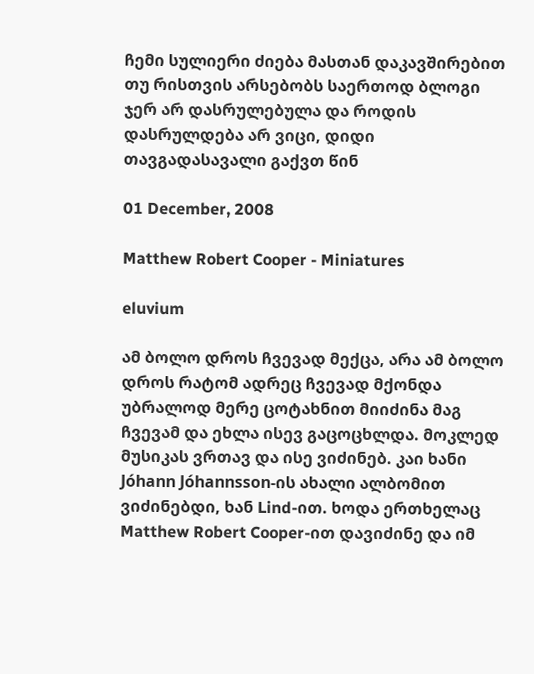ჩემი სულიერი ძიება მასთან დაკავშირებით თუ რისთვის არსებობს საერთოდ ბლოგი ჯერ არ დასრულებულა და როდის დასრულდება არ ვიცი, დიდი თავგადასავალი გაქვთ წინ

01 December, 2008

Matthew Robert Cooper - Miniatures

eluvium

ამ ბოლო დროს ჩვევად მექცა, არა ამ ბოლო დროს რატომ ადრეც ჩვევად მქონდა უბრალოდ მერე ცოტახნით მიიძინა მაგ ჩვევამ და ეხლა ისევ გაცოცხლდა. მოკლედ მუსიკას ვრთავ და ისე ვიძინებ. კაი ხანი Jóhann Jóhannsson-ის ახალი ალბომით ვიძინებდი, ხან Lind-ით. ხოდა ერთხელაც Matthew Robert Cooper-ით დავიძინე და იმ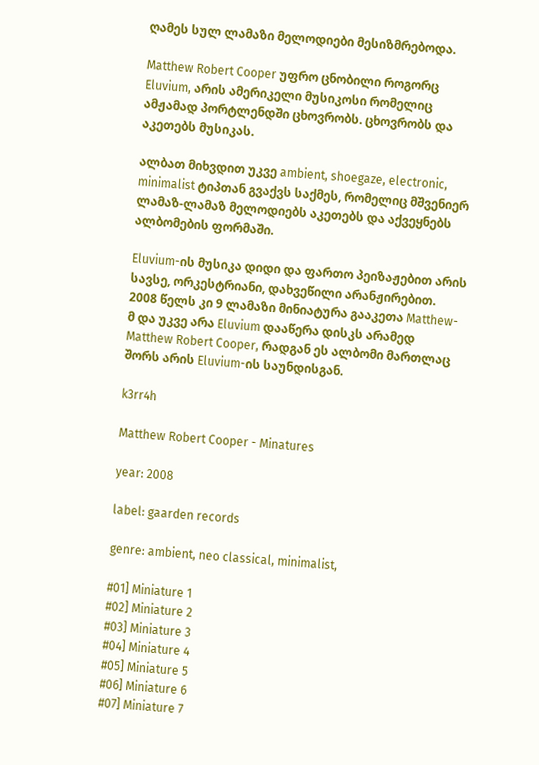ღამეს სულ ლამაზი მელოდიები მესიზმრებოდა.

Matthew Robert Cooper უფრო ცნობილი როგორც Eluvium, არის ამერიკელი მუსიკოსი რომელიც ამჟამად პორტლენდში ცხოვრობს. ცხოვრობს და აკეთებს მუსიკას.

ალბათ მიხვდით უკვე ambient, shoegaze, electronic, minimalist ტიპთან გვაქვს საქმეს, რომელიც მშვენიერ ლამაზ-ლამაზ მელოდიებს აკეთებს და აქვეყნებს ალბომების ფორმაში.

Eluvium-ის მუსიკა დიდი და ფართო პეიზაჟებით არის სავსე, ორკესტრიანი, დახვეწილი არანჟირებით. 2008 წელს კი 9 ლამაზი მინიატურა გააკეთა Matthew-მ და უკვე არა Eluvium დააწერა დისკს არამედ Matthew Robert Cooper, რადგან ეს ალბომი მართლაც შორს არის Eluvium-ის საუნდისგან.

k3rr4h

Matthew Robert Cooper - Minatures

year: 2008

label: gaarden records

genre: ambient, neo classical, minimalist,

#01] Miniature 1
#02] Miniature 2
#03] Miniature 3
#04] Miniature 4
#05] Miniature 5
#06] Miniature 6
#07] Miniature 7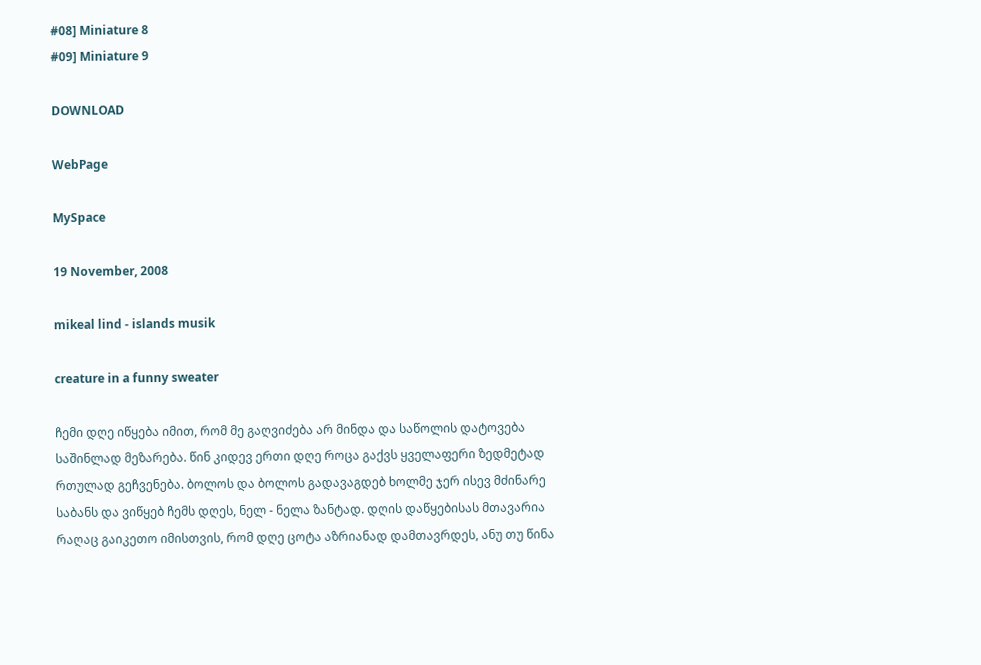#08] Miniature 8
#09] Miniature 9

DOWNLOAD

WebPage

MySpace

19 November, 2008

mikeal lind - islands musik

creature in a funny sweater

ჩემი დღე იწყება იმით, რომ მე გაღვიძება არ მინდა და საწოლის დატოვება საშინლად მეზარება. წინ კიდევ ერთი დღე როცა გაქვს ყველაფერი ზედმეტად რთულად გეჩვენება. ბოლოს და ბოლოს გადავაგდებ ხოლმე ჯერ ისევ მძინარე საბანს და ვიწყებ ჩემს დღეს, ნელ - ნელა ზანტად. დღის დაწყებისას მთავარია რაღაც გაიკეთო იმისთვის, რომ დღე ცოტა აზრიანად დამთავრდეს, ანუ თუ წინა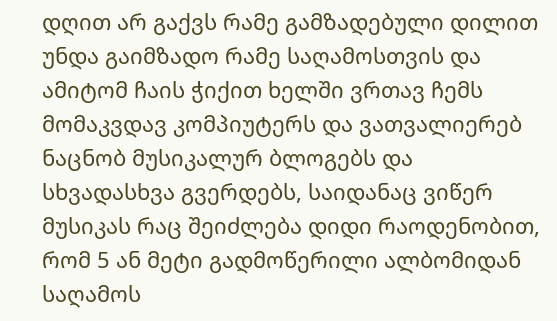დღით არ გაქვს რამე გამზადებული დილით უნდა გაიმზადო რამე საღამოსთვის და ამიტომ ჩაის ჭიქით ხელში ვრთავ ჩემს მომაკვდავ კომპიუტერს და ვათვალიერებ ნაცნობ მუსიკალურ ბლოგებს და სხვადასხვა გვერდებს, საიდანაც ვიწერ მუსიკას რაც შეიძლება დიდი რაოდენობით, რომ 5 ან მეტი გადმოწერილი ალბომიდან საღამოს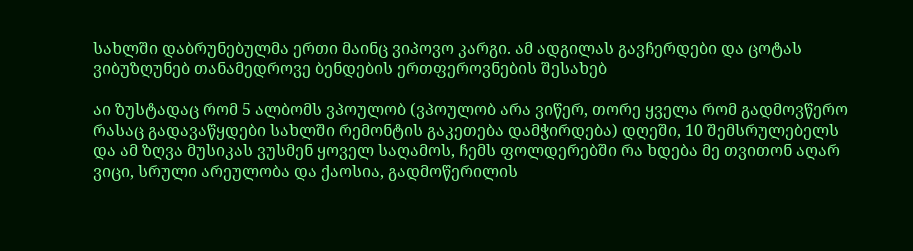სახლში დაბრუნებულმა ერთი მაინც ვიპოვო კარგი. ამ ადგილას გავჩერდები და ცოტას ვიბუზღუნებ თანამედროვე ბენდების ერთფეროვნების შესახებ

აი ზუსტადაც რომ 5 ალბომს ვპოულობ (ვპოულობ არა ვიწერ, თორე ყველა რომ გადმოვწერო რასაც გადავაწყდები სახლში რემონტის გაკეთება დამჭირდება) დღეში, 10 შემსრულებელს და ამ ზღვა მუსიკას ვუსმენ ყოველ საღამოს, ჩემს ფოლდერებში რა ხდება მე თვითონ აღარ ვიცი, სრული არეულობა და ქაოსია, გადმოწერილის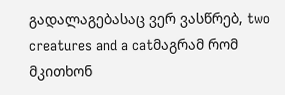გადალაგებასაც ვერ ვასწრებ, two creatures and a catმაგრამ რომ მკითხონ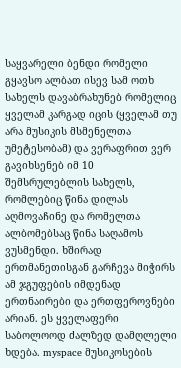საყვარელი ბენდი რომელი გყავსო ალბათ ისევ სამ ოთხ სახელს დავაბრახუნებ რომელიც ყველამ კარგად იცის (ყველამ თუ არა მუსიკის მსმენელთა უმეტესობამ) და ვერაფრით ვერ გავიხსენებ იმ 10 შემსრულებლის სახელს, რომლებიც წინა დილას აღმოვაჩინე და რომელთა ალბომებსაც წინა საღამოს ვუსმენდი. ხშირად ერთმანეთისგან გარჩევა მიჭირს ამ ჯგუფების იმდენად ერთნაირები და ერთფეროვნები არიან. ეს ყველაფერი საბოლოოდ ძალზედ დამღლელი ხდება. myspace მუსიკოსების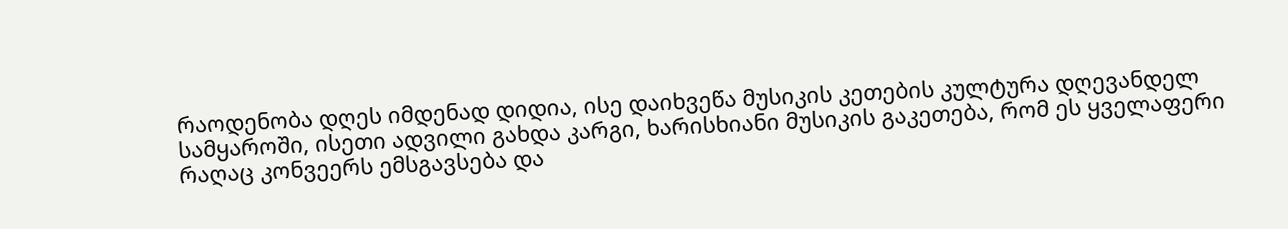რაოდენობა დღეს იმდენად დიდია, ისე დაიხვეწა მუსიკის კეთების კულტურა დღევანდელ სამყაროში, ისეთი ადვილი გახდა კარგი, ხარისხიანი მუსიკის გაკეთება, რომ ეს ყველაფერი რაღაც კონვეერს ემსგავსება და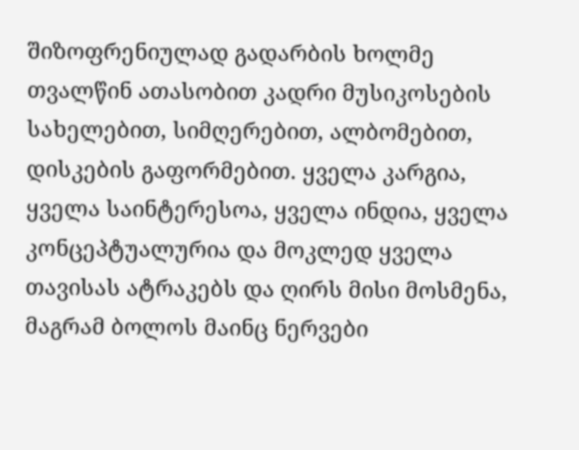შიზოფრენიულად გადარბის ხოლმე თვალწინ ათასობით კადრი მუსიკოსების სახელებით, სიმღერებით, ალბომებით, დისკების გაფორმებით. ყველა კარგია, ყველა საინტერესოა, ყველა ინდია, ყველა კონცეპტუალურია და მოკლედ ყველა თავისას ატრაკებს და ღირს მისი მოსმენა, მაგრამ ბოლოს მაინც ნერვები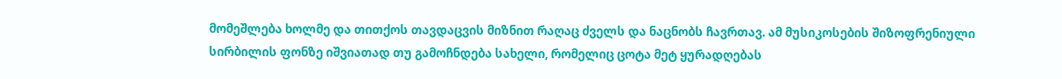მომეშლება ხოლმე და თითქოს თავდაცვის მიზნით რაღაც ძველს და ნაცნობს ჩავრთავ. ამ მუსიკოსების შიზოფრენიული სირბილის ფონზე იშვიათად თუ გამოჩნდება სახელი, რომელიც ცოტა მეტ ყურადღებას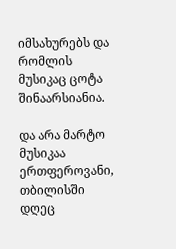იმსახურებს და რომლის მუსიკაც ცოტა შინაარსიანია.

და არა მარტო მუსიკაა ერთფეროვანი, თბილისში დღეც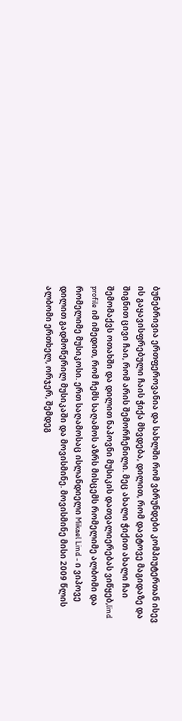ბუნებრივია ერთფეროვანია და სახლში რომ ვბრუნდები კომპიუტერთან ისევ ის გაყავისფრებული ჩაის ჭიქა მხვდება, დილით, რომ დავტოვე მაგიდაზე და შიგნით ცივი ჩაი, რომ არის შემორჩენილი. მეც ახალი ჭიქით ახალი ჩაი შემომაქვს ოთახში და დილით ნაპოვნი მუსიკის დათვალიერებას ვიწყებ,lind profile იმ იმედით, რომ ჩემს საღამოს აზრს მისცემს რომელიმე ალბომი და რომელიმე მუსიკოსი. ერთ საღამოსაც ისლანდიელი Mikael Lind - ი ვიპოვე დილით გადმოწერილ მუსიკაში და მოვისმინე. მოვისმინე მისი 2009 წლის ალბომი ერთხელ, ორჯერ, შემდეგ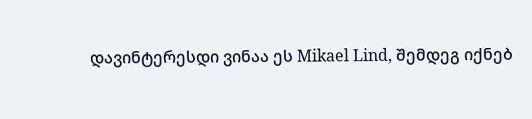დავინტერესდი ვინაა ეს Mikael Lind, შემდეგ იქნებ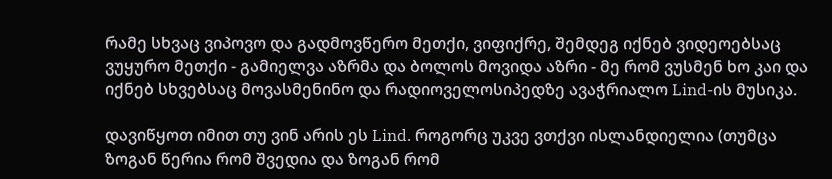რამე სხვაც ვიპოვო და გადმოვწერო მეთქი, ვიფიქრე, შემდეგ იქნებ ვიდეოებსაც ვუყურო მეთქი - გამიელვა აზრმა და ბოლოს მოვიდა აზრი - მე რომ ვუსმენ ხო კაი და იქნებ სხვებსაც მოვასმენინო და რადიოველოსიპედზე ავაჭრიალო Lind-ის მუსიკა.

დავიწყოთ იმით თუ ვინ არის ეს Lind. როგორც უკვე ვთქვი ისლანდიელია (თუმცა ზოგან წერია რომ შვედია და ზოგან რომ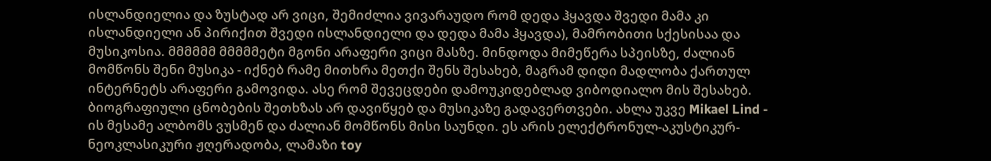ისლანდიელია და ზუსტად არ ვიცი, შემიძლია ვივარაუდო რომ დედა ჰყავდა შვედი მამა კი ისლანდიელი ან პირიქით შვედი ისლანდიელი და დედა მამა ჰყავდა), მამრობითი სქესისაა და მუსიკოსია. მმმმმმ მმმმმეტი მგონი არაფერი ვიცი მასზე. მინდოდა მიმეწერა სპეისზე, ძალიან მომწონს შენი მუსიკა - იქნებ რამე მითხრა მეთქი შენს შესახებ, მაგრამ დიდი მადლობა ქართულ ინტერნეტს არაფერი გამოვიდა. ასე რომ შევეცდები დამოუკიდებლად ვიბოდიალო მის შესახებ. ბიოგრაფიული ცნობების შეთხზას არ დავიწყებ და მუსიკაზე გადავერთვები. ახლა უკვე Mikael Lind - ის მესამე ალბომს ვუსმენ და ძალიან მომწონს მისი საუნდი. ეს არის ელექტრონულ-აკუსტიკურ-ნეოკლასიკური ჟღერადობა, ლამაზი toy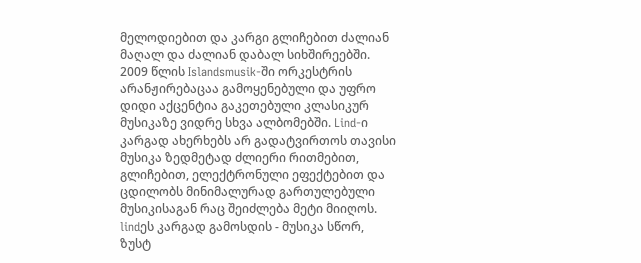მელოდიებით და კარგი გლიჩებით ძალიან მაღალ და ძალიან დაბალ სიხშირეებში. 2009 წლის Islandsmusik-ში ორკესტრის არანჟირებაცაა გამოყენებული და უფრო დიდი აქცენტია გაკეთებული კლასიკურ მუსიკაზე ვიდრე სხვა ალბომებში. Lind-ი კარგად ახერხებს არ გადატვირთოს თავისი მუსიკა ზედმეტად ძლიერი რითმებით, გლიჩებით, ელექტრონული ეფექტებით და ცდილობს მინიმალურად გართულებული მუსიკისაგან რაც შეიძლება მეტი მიიღოს. lindეს კარგად გამოსდის - მუსიკა სწორ, ზუსტ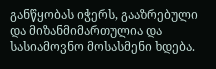განწყობას იჭერს, გააზრებული და მიზანმიმართულია და სასიამოვნო მოსასმენი ხდება.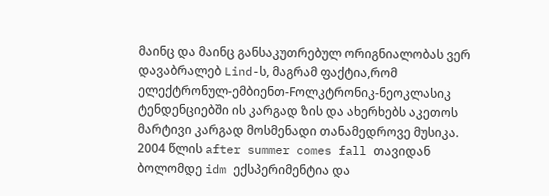მაინც და მაინც განსაკუთრებულ ორიგნიალობას ვერ დავაბრალებ Lind-ს, მაგრამ ფაქტია,რომ ელექტრონულ-ემბიენთ-Fოლკტრონიკ-ნეოკლასიკ ტენდენციებში ის კარგად ზის და ახერხებს აკეთოს მარტივი კარგად მოსმენადი თანამედროვე მუსიკა. 2004 წლის after summer comes fall თავიდან ბოლომდე idm ექსპერიმენტია და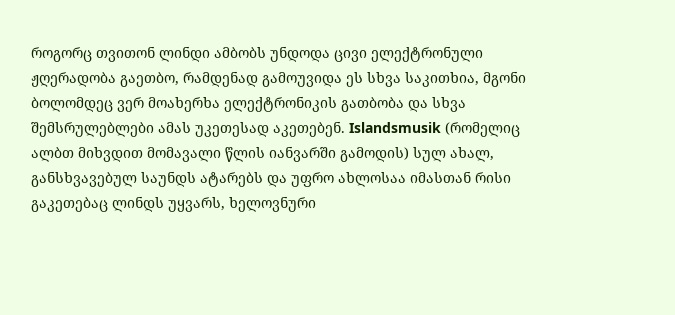როგორც თვითონ ლინდი ამბობს უნდოდა ცივი ელექტრონული ჟღერადობა გაეთბო, რამდენად გამოუვიდა ეს სხვა საკითხია, მგონი ბოლომდეც ვერ მოახერხა ელექტრონიკის გათბობა და სხვა შემსრულებლები ამას უკეთესად აკეთებენ. Islandsmusik (რომელიც ალბთ მიხვდით მომავალი წლის იანვარში გამოდის) სულ ახალ, განსხვავებულ საუნდს ატარებს და უფრო ახლოსაა იმასთან რისი გაკეთებაც ლინდს უყვარს, ხელოვნური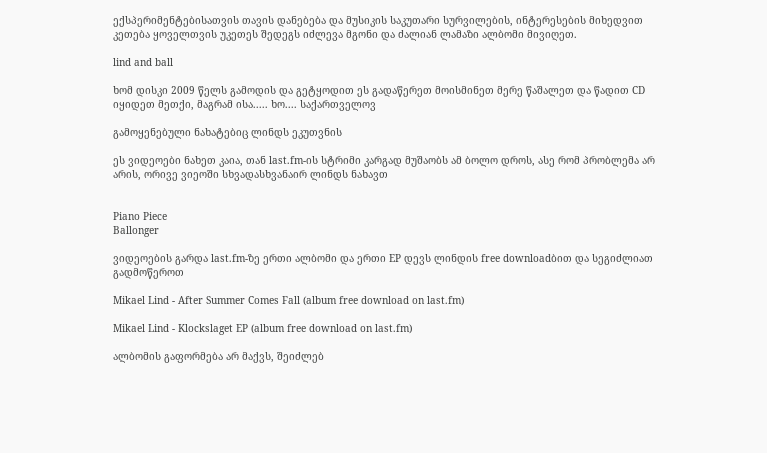ექსპერიმენტებისათვის თავის დანებება და მუსიკის საკუთარი სურვილების, ინტერესების მიხედვით კეთება ყოველთვის უკეთეს შედეგს იძლევა მგონი და ძალიან ლამაზი ალბომი მივიღეთ.

lind and ball

ხომ დისკი 2009 წელს გამოდის და გეტყოდით ეს გადაწერეთ მოისმინეთ მერე წაშალეთ და წადით CD იყიდეთ მეთქი, მაგრამ ისა..... ხო.... საქართველოვ

გამოყენებული ნახატებიც ლინდს ეკუთვნის

ეს ვიდეოები ნახეთ კაია, თან last.fm-ის სტრიმი კარგად მუშაობს ამ ბოლო დროს, ასე რომ პრობლემა არ არის, ორივე ვიეოში სხვადასხვანაირ ლინდს ნახავთ


Piano Piece
Ballonger

ვიდეოების გარდა last.fm-ზე ერთი ალბომი და ერთი EP დევს ლინდის free downloadბით და სეგიძლიათ გადმოწეროთ

Mikael Lind - After Summer Comes Fall (album free download on last.fm)

Mikael Lind - Klockslaget EP (album free download on last.fm)

ალბომის გაფორმება არ მაქვს, შეიძლებ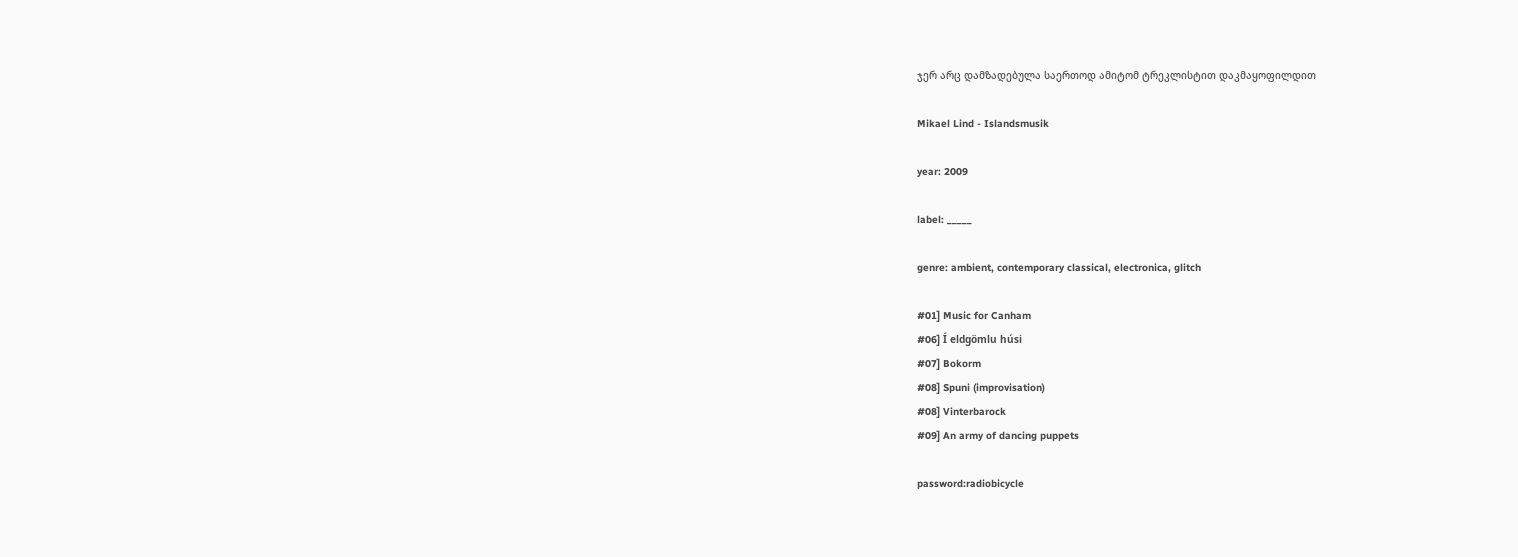ჯერ არც დამზადებულა საერთოდ ამიტომ ტრეკლისტით დაკმაყოფილდით

Mikael Lind - Islandsmusik

year: 2009

label: _____

genre: ambient, contemporary classical, electronica, glitch

#01] Music for Canham
#06] Í eldgömlu húsi
#07] Bokorm
#08] Spuni (improvisation)
#08] Vinterbarock
#09] An army of dancing puppets

password:radiobicycle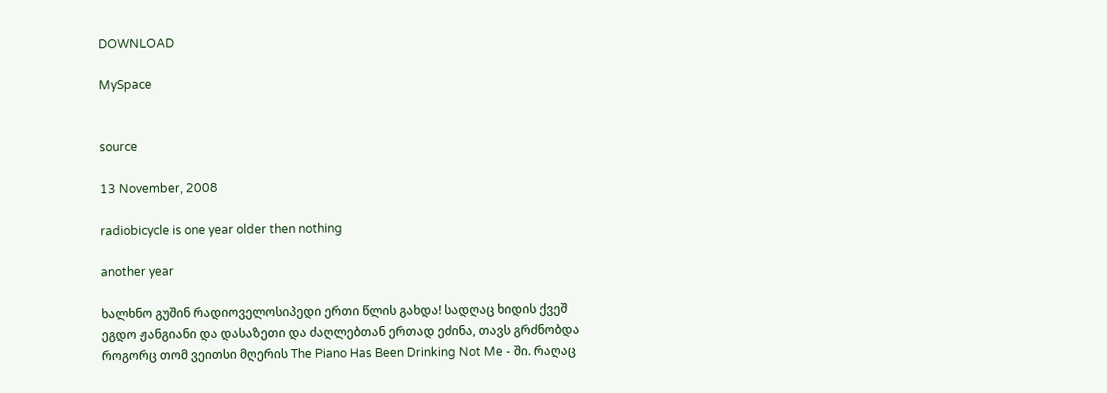DOWNLOAD

MySpace


source

13 November, 2008

radiobicycle is one year older then nothing

another year

ხალხნო გუშინ რადიოველოსიპედი ერთი წლის გახდა! სადღაც ხიდის ქვეშ ეგდო ჟანგიანი და დასაზეთი და ძაღლებთან ერთად ეძინა, თავს გრძნობდა როგორც თომ ვეითსი მღერის The Piano Has Been Drinking Not Me - ში. რაღაც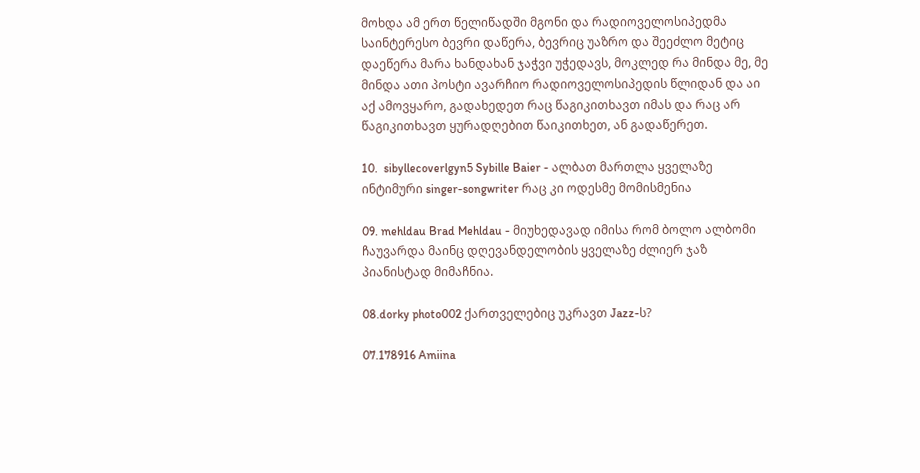მოხდა ამ ერთ წელიწადში მგონი და რადიოველოსიპედმა საინტერესო ბევრი დაწერა, ბევრიც უაზრო და შეეძლო მეტიც დაეწერა მარა ხანდახან ჯაჭვი უჭედავს, მოკლედ რა მინდა მე, მე მინდა ათი პოსტი ავარჩიო რადიოველოსიპედის წლიდან და აი აქ ამოვყარო, გადახედეთ რაც წაგიკითხავთ იმას და რაც არ წაგიკითხავთ ყურადღებით წაიკითხეთ, ან გადაწერეთ.

10.  sibyllecoverlgyn5 Sybille Baier - ალბათ მართლა ყველაზე ინტიმური singer-songwriter რაც კი ოდესმე მომისმენია

09. mehldau Brad Mehldau - მიუხედავად იმისა რომ ბოლო ალბომი ჩაუვარდა მაინც დღევანდელობის ყველაზე ძლიერ ჯაზ პიანისტად მიმაჩნია.

08.dorky photo002 ქართველებიც უკრავთ Jazz-ს?

07.178916 Amiina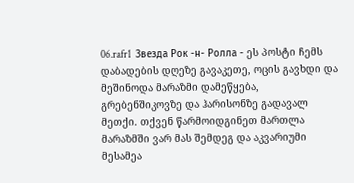06.rafr1  Звезда Рок -н- Ролла - ეს პოსტი ჩემს დაბადების დღეზე გავაკეთე, ოცის გავხდი და მეშინოდა მარაზმი დამეწყება, გრებენშიკოვზე და ჰარისონზე გადავალ მეთქი. თქვენ წარმოიდგინეთ მართლა მარაზმში ვარ მას შემდეგ და აკვარიუმი მესამეა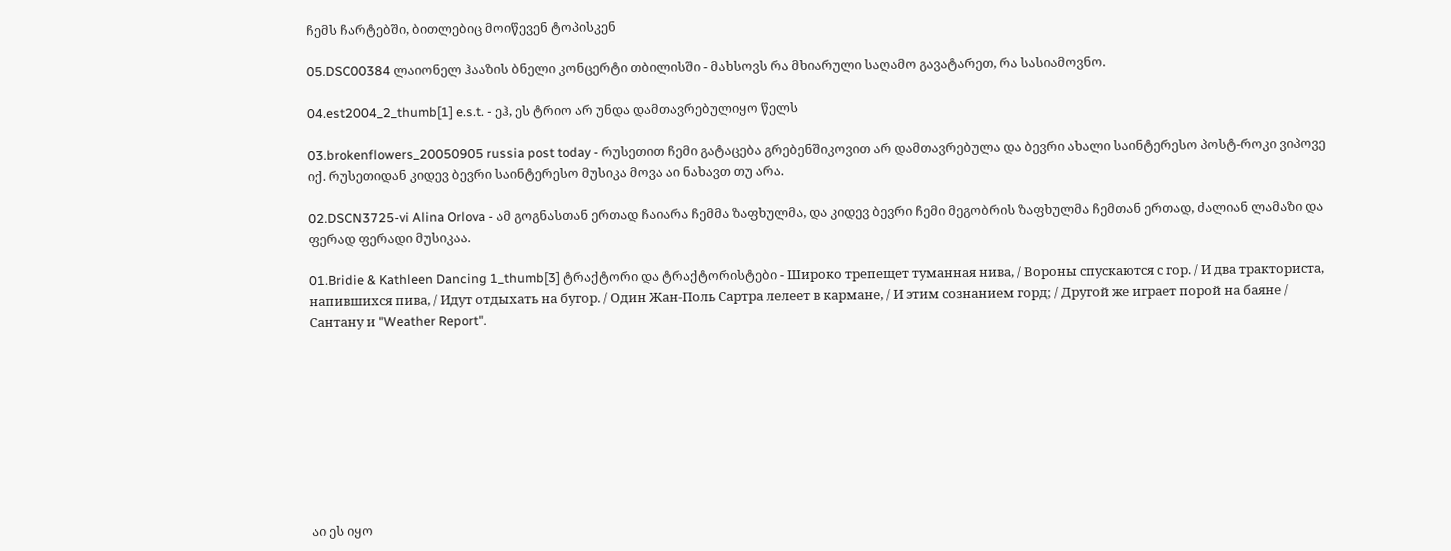ჩემს ჩარტებში, ბითლებიც მოიწევენ ტოპისკენ

05.DSC00384 ლაიონელ ჰააზის ბნელი კონცერტი თბილისში - მახსოვს რა მხიარული საღამო გავატარეთ, რა სასიამოვნო.

04.est2004_2_thumb[1] e.s.t. - ეჰ, ეს ტრიო არ უნდა დამთავრებულიყო წელს

03.brokenflowers_20050905 russia post today - რუსეთით ჩემი გატაცება გრებენშიკოვით არ დამთავრებულა და ბევრი ახალი საინტერესო პოსტ-როკი ვიპოვე იქ. რუსეთიდან კიდევ ბევრი საინტერესო მუსიკა მოვა აი ნახავთ თუ არა.

02.DSCN3725-vi Alina Orlova - ამ გოგნასთან ერთად ჩაიარა ჩემმა ზაფხულმა, და კიდევ ბევრი ჩემი მეგობრის ზაფხულმა ჩემთან ერთად, ძალიან ლამაზი და ფერად ფერადი მუსიკაა.

01.Bridie & Kathleen Dancing 1_thumb[3] ტრაქტორი და ტრაქტორისტები - Широко трепещет туманная нива, / Вороны спускаются с гор. / И два тракториста, напившихся пива, / Идут отдыхать на бугор. / Один Жан-Поль Сартра лелеет в кармане, / И этим сознанием горд; / Другой же играет порой на баяне / Сантану и "Weather Report".









აი ეს იყო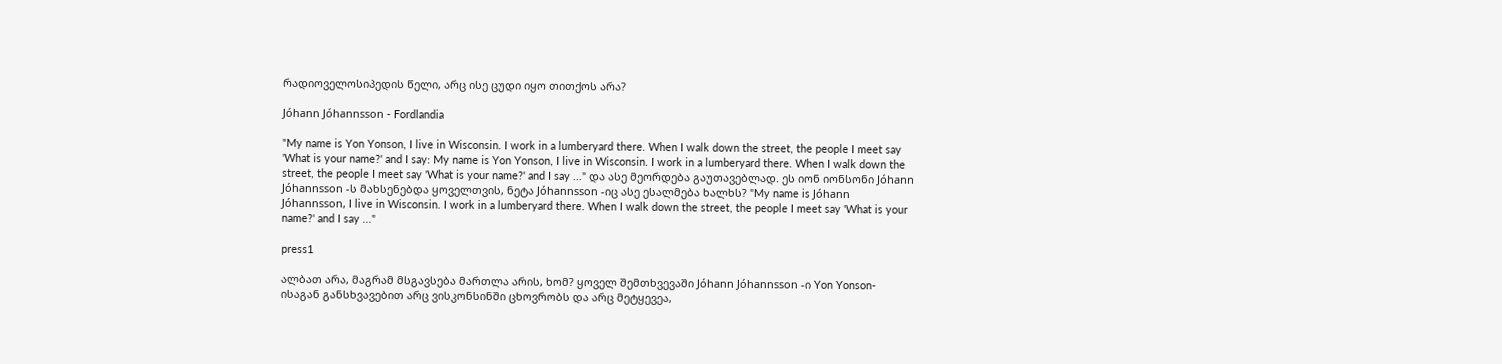რადიოველოსიპედის წელი, არც ისე ცუდი იყო თითქოს არა?

Jóhann Jóhannsson - Fordlandia

"My name is Yon Yonson, I live in Wisconsin. I work in a lumberyard there. When I walk down the street, the people I meet say 'What is your name?' and I say: My name is Yon Yonson, I live in Wisconsin. I work in a lumberyard there. When I walk down the street, the people I meet say 'What is your name?' and I say ..." და ასე მეორდება გაუთავებლად. ეს იონ იონსონი Jóhann Jóhannsson -ს მახსენებდა ყოველთვის, ნეტა Jóhannsson -იც ასე ესალმება ხალხს? "My name is Jóhann Jóhannsson, I live in Wisconsin. I work in a lumberyard there. When I walk down the street, the people I meet say 'What is your name?' and I say ..."

press1

ალბათ არა, მაგრამ მსგავსება მართლა არის, ხომ? ყოველ შემთხვევაში Jóhann Jóhannsson -ი Yon Yonson-ისაგან განსხვავებით არც ვისკონსინში ცხოვრობს და არც მეტყევეა,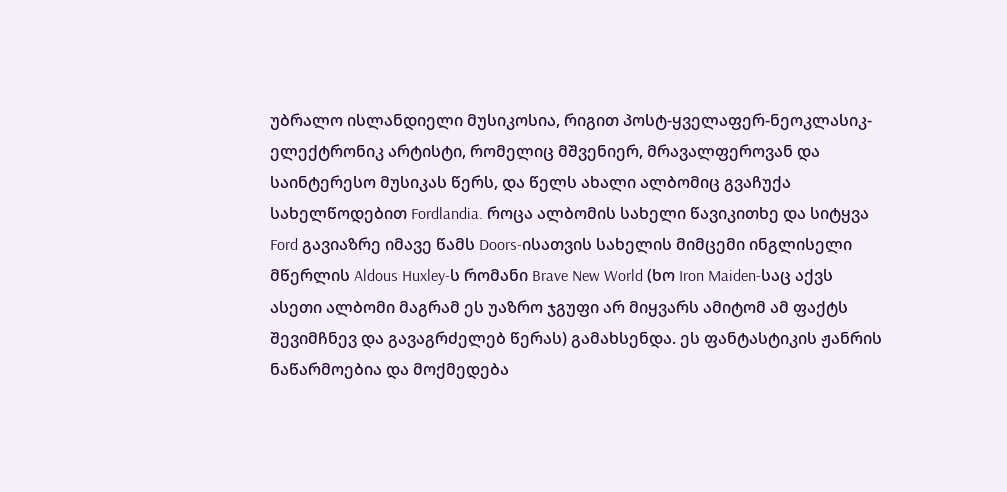უბრალო ისლანდიელი მუსიკოსია, რიგით პოსტ-ყველაფერ-ნეოკლასიკ-ელექტრონიკ არტისტი, რომელიც მშვენიერ, მრავალფეროვან და საინტერესო მუსიკას წერს, და წელს ახალი ალბომიც გვაჩუქა სახელწოდებით Fordlandia. როცა ალბომის სახელი წავიკითხე და სიტყვა Ford გავიაზრე იმავე წამს Doors-ისათვის სახელის მიმცემი ინგლისელი მწერლის Aldous Huxley-ს რომანი Brave New World (ხო Iron Maiden-საც აქვს ასეთი ალბომი მაგრამ ეს უაზრო ჯგუფი არ მიყვარს ამიტომ ამ ფაქტს შევიმჩნევ და გავაგრძელებ წერას) გამახსენდა. ეს ფანტასტიკის ჟანრის ნაწარმოებია და მოქმედება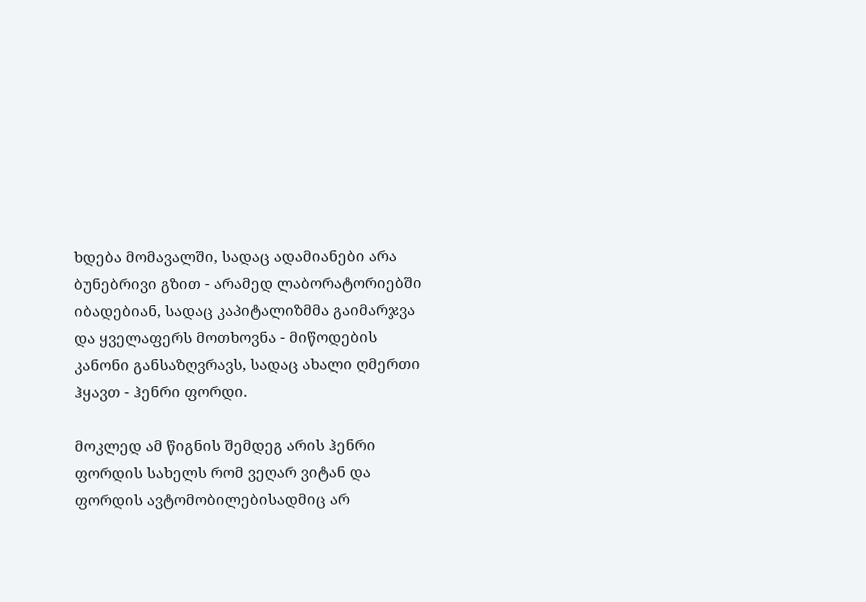ხდება მომავალში, სადაც ადამიანები არა ბუნებრივი გზით - არამედ ლაბორატორიებში იბადებიან, სადაც კაპიტალიზმმა გაიმარჯვა და ყველაფერს მოთხოვნა - მიწოდების კანონი განსაზღვრავს, სადაც ახალი ღმერთი ჰყავთ - ჰენრი ფორდი.

მოკლედ ამ წიგნის შემდეგ არის ჰენრი ფორდის სახელს რომ ვეღარ ვიტან და ფორდის ავტომობილებისადმიც არ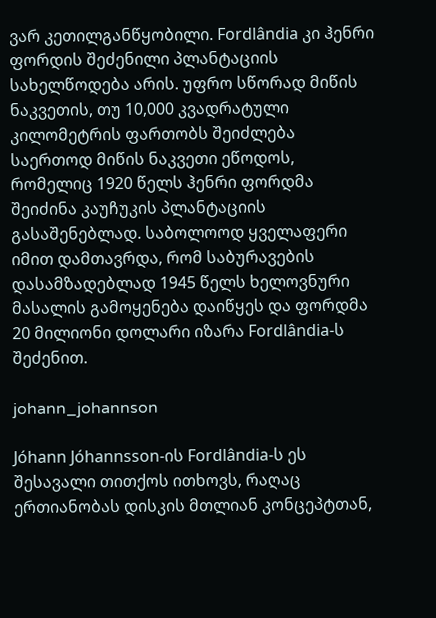ვარ კეთილგანწყობილი. Fordlândia კი ჰენრი ფორდის შეძენილი პლანტაციის სახელწოდება არის. უფრო სწორად მიწის ნაკვეთის, თუ 10,000 კვადრატული კილომეტრის ფართობს შეიძლება საერთოდ მიწის ნაკვეთი ეწოდოს, რომელიც 1920 წელს ჰენრი ფორდმა შეიძინა კაუჩუკის პლანტაციის გასაშენებლად. საბოლოოდ ყველაფერი იმით დამთავრდა, რომ საბურავების დასამზადებლად 1945 წელს ხელოვნური მასალის გამოყენება დაიწყეს და ფორდმა 20 მილიონი დოლარი იზარა Fordlândia-ს შეძენით.

johann_johannson

Jóhann Jóhannsson-ის Fordlândia-ს ეს შესავალი თითქოს ითხოვს, რაღაც ერთიანობას დისკის მთლიან კონცეპტთან,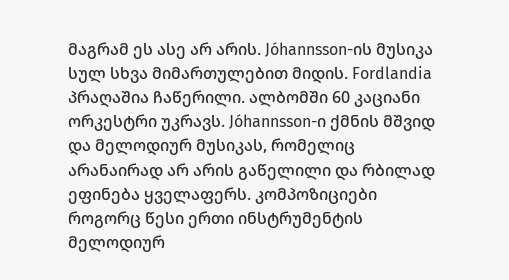მაგრამ ეს ასე არ არის. Jóhannsson-ის მუსიკა სულ სხვა მიმართულებით მიდის. Fordlandia პრაღაშია ჩაწერილი. ალბომში 60 კაციანი ორკესტრი უკრავს. Jóhannsson-ი ქმნის მშვიდ და მელოდიურ მუსიკას, რომელიც არანაირად არ არის გაწელილი და რბილად ეფინება ყველაფერს. კომპოზიციები როგორც წესი ერთი ინსტრუმენტის მელოდიურ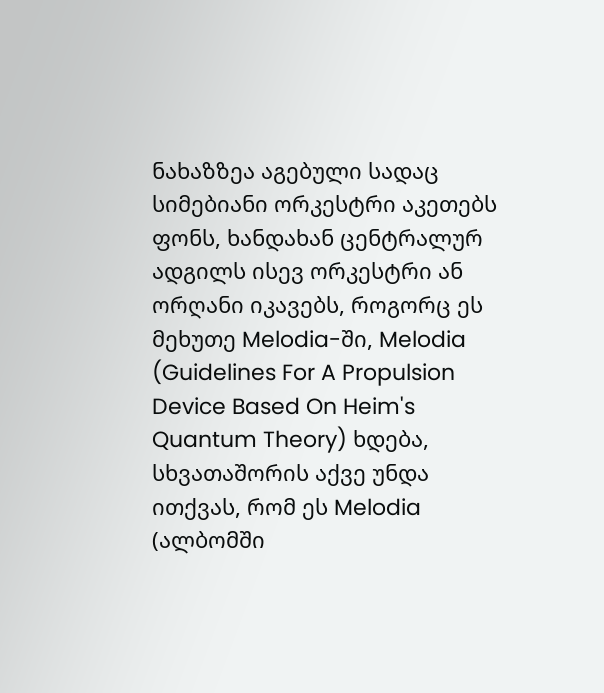ნახაზზეა აგებული სადაც სიმებიანი ორკესტრი აკეთებს ფონს, ხანდახან ცენტრალურ ადგილს ისევ ორკესტრი ან ორღანი იკავებს, როგორც ეს მეხუთე Melodia-ში, Melodia (Guidelines For A Propulsion Device Based On Heim's Quantum Theory) ხდება, სხვათაშორის აქვე უნდა ითქვას, რომ ეს Melodia (ალბომში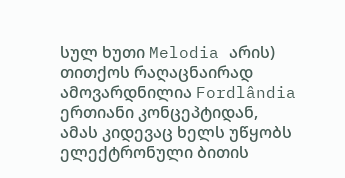სულ ხუთი Melodia არის) თითქოს რაღაცნაირად ამოვარდნილია Fordlândia ერთიანი კონცეპტიდან, ამას კიდევაც ხელს უწყობს ელექტრონული ბითის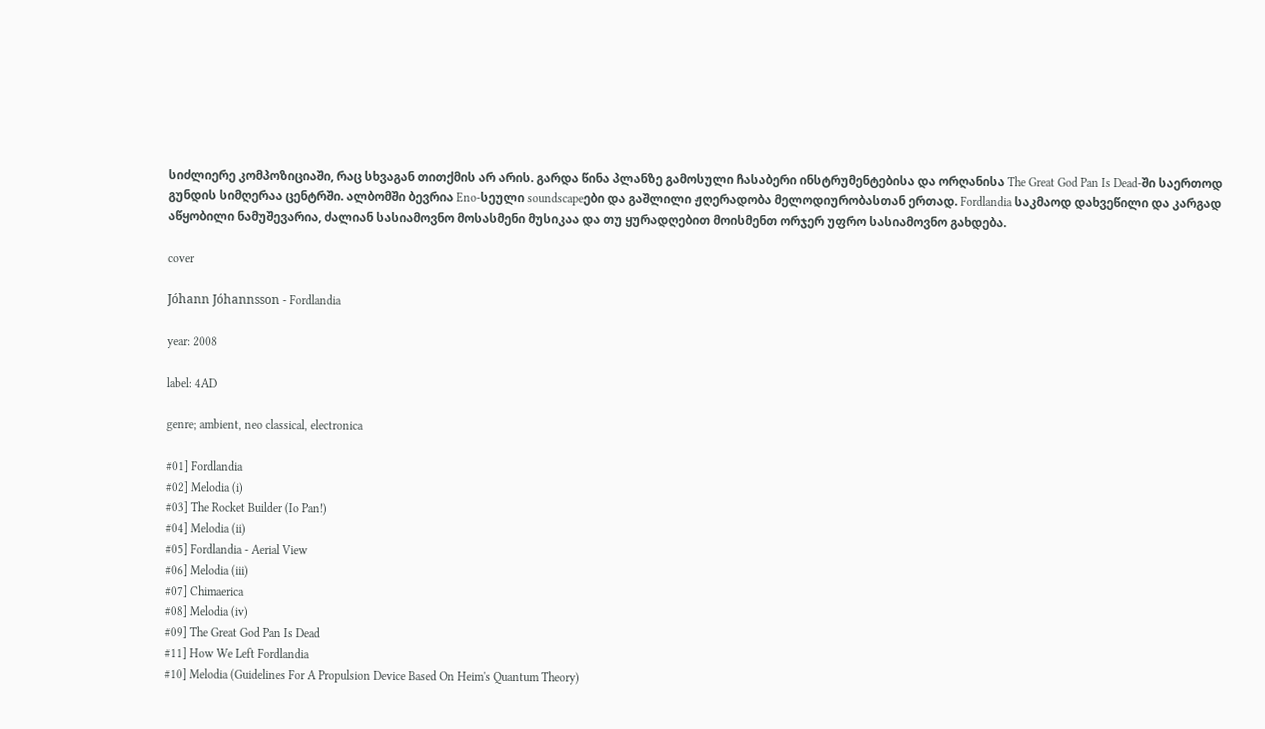სიძლიერე კომპოზიციაში, რაც სხვაგან თითქმის არ არის. გარდა წინა პლანზე გამოსული ჩასაბერი ინსტრუმენტებისა და ორღანისა The Great God Pan Is Dead-ში საერთოდ გუნდის სიმღერაა ცენტრში. ალბომში ბევრია Eno-სეული soundscapeები და გაშლილი ჟღერადობა მელოდიურობასთან ერთად. Fordlandia საკმაოდ დახვეწილი და კარგად აწყობილი ნამუშევარია, ძალიან სასიამოვნო მოსასმენი მუსიკაა და თუ ყურადღებით მოისმენთ ორჯერ უფრო სასიამოვნო გახდება.

cover

Jóhann Jóhannsson - Fordlandia

year: 2008

label: 4AD

genre; ambient, neo classical, electronica

#01] Fordlandia
#02] Melodia (i)
#03] The Rocket Builder (Io Pan!)
#04] Melodia (ii)
#05] Fordlandia - Aerial View
#06] Melodia (iii)
#07] Chimaerica
#08] Melodia (iv)
#09] The Great God Pan Is Dead
#11] How We Left Fordlandia
#10] Melodia (Guidelines For A Propulsion Device Based On Heim's Quantum Theory)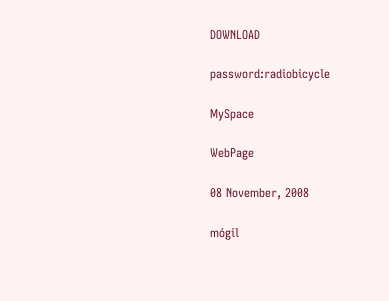DOWNLOAD

password:radiobicycle

MySpace

WebPage

08 November, 2008

mógil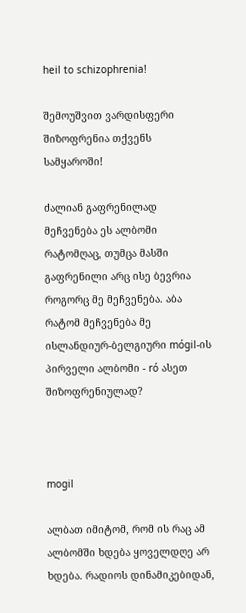heil to schizophrenia!

შემოუშვით ვარდისფერი შიზოფრენია თქვენს სამყაროში!

ძალიან გაფრენილად მეჩვენება ეს ალბომი რატომღაც, თუმცა მასში გაფრენილი არც ისე ბევრია როგორც მე მეჩვენება. აბა რატომ მეჩვენება მე ისლანდიურ-ბელგიური mógil-ის პირველი ალბომი - ró ასეთ შიზოფრენიულად?



mogil

ალბათ იმიტომ, რომ ის რაც ამ ალბომში ხდება ყოველდღე არ ხდება. რადიოს დინამიკებიდან,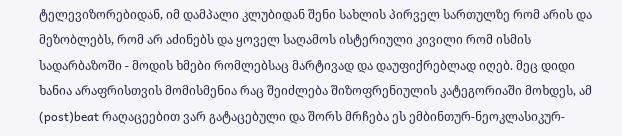ტელევიზორებიდან, იმ დამპალი კლუბიდან შენი სახლის პირველ სართულზე რომ არის და მეზობლებს, რომ არ აძინებს და ყოველ საღამოს ისტერიული კივილი რომ ისმის სადარბაზოში - მოდის ხმები რომლებსაც მარტივად და დაუფიქრებლად იღებ. მეც დიდი ხანია არაფრისთვის მომისმენია რაც შეიძლება შიზოფრენიულის კატეგორიაში მოხდეს, ამ (post)beat რაღაცეებით ვარ გატაცებული და შორს მრჩება ეს ემბინთურ-ნეოკლასიკურ-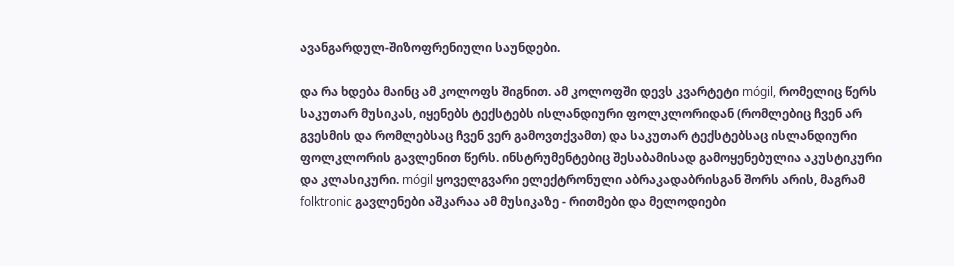ავანგარდულ-შიზოფრენიული საუნდები.

და რა ხდება მაინც ამ კოლოფს შიგნით. ამ კოლოფში დევს კვარტეტი mógil, რომელიც წერს საკუთარ მუსიკას, იყენებს ტექსტებს ისლანდიური ფოლკლორიდან (რომლებიც ჩვენ არ გვესმის და რომლებსაც ჩვენ ვერ გამოვთქვამთ) და საკუთარ ტექსტებსაც ისლანდიური ფოლკლორის გავლენით წერს. ინსტრუმენტებიც შესაბამისად გამოყენებულია აკუსტიკური და კლასიკური. mógil ყოველგვარი ელექტრონული აბრაკადაბრისგან შორს არის, მაგრამ folktronic გავლენები აშკარაა ამ მუსიკაზე - რითმები და მელოდიები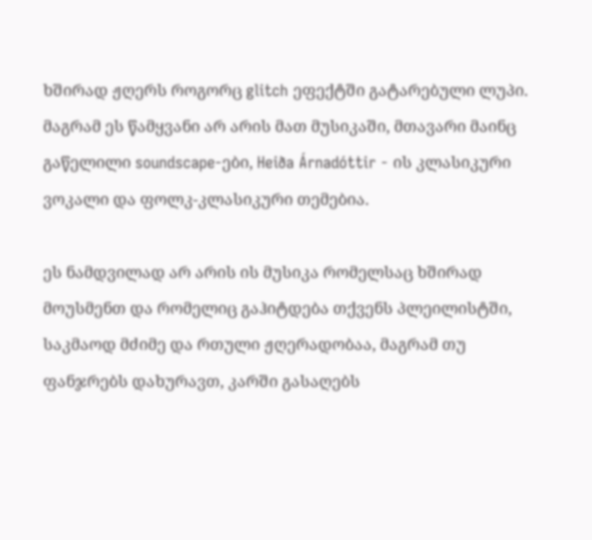ხშირად ჟღერს როგორც glitch ეფექტში გატარებული ლუპი. მაგრამ ეს წამყვანი არ არის მათ მუსიკაში, მთავარი მაინც გაწელილი soundscape-ები, Heiða Árnadóttir - ის კლასიკური ვოკალი და ფოლკ-კლასიკური თემებია.

ეს ნამდვილად არ არის ის მუსიკა რომელსაც ხშირად მოუსმენთ და რომელიც გაჰიტდება თქვენს პლეილისტში, საკმაოდ მძიმე და რთული ჟღერადობაა, მაგრამ თუ ფანჯრებს დახურავთ, კარში გასაღებს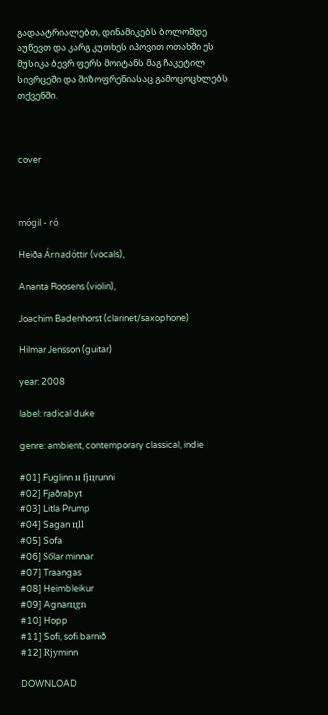გადაატრიალებთ, დინამიკებს ბოლომდე აუწევთ და კარგ კუთხეს იპოვით ოთახში ეს მუსიკა ბევრ ფერს მოიტანს მაგ ჩაკეტილ სივრცეში და შიზოფრენიასაც გამოცოცხლებს თქვენში.



cover



mógil - ró

Heiða Árnadóttir (vocals),

Ananta Roosens (violin),

Joachim Badenhorst (clarinet/saxophone)

Hilmar Jensson (guitar)

year: 2008

label: radical duke

genre: ambient, contemporary classical, indie

#01] Fuglinn н fjцrunni
#02] Fjaðraþyt
#03] Litla Prump
#04] Sagan цll
#05] Sofa
#06] Sбlar minnar
#07] Traangas
#08] Heimbleikur
#09] Agnarцgn
#10] Hopp
#11] Sofi, sofi barnið
#12] Rjуminn

DOWNLOAD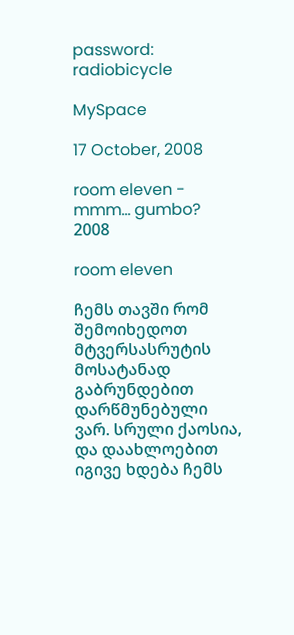password: radiobicycle

MySpace

17 October, 2008

room eleven - mmm... gumbo? 2008

room eleven

ჩემს თავში რომ შემოიხედოთ მტვერსასრუტის მოსატანად გაბრუნდებით დარწმუნებული ვარ. სრული ქაოსია, და დაახლოებით იგივე ხდება ჩემს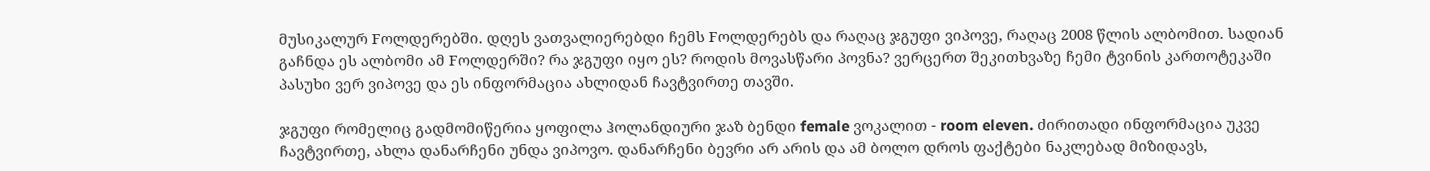მუსიკალურ Fოლდერებში. დღეს ვათვალიერებდი ჩემს Fოლდერებს და რაღაც ჯგუფი ვიპოვე, რაღაც 2008 წლის ალბომით. სადიან გაჩნდა ეს ალბომი ამ Fოლდერში? რა ჯგუფი იყო ეს? როდის მოვასწარი პოვნა? ვერცერთ შეკითხვაზე ჩემი ტვინის კართოტეკაში პასუხი ვერ ვიპოვე და ეს ინფორმაცია ახლიდან ჩავტვირთე თავში.

ჯგუფი რომელიც გადმომიწერია ყოფილა ჰოლანდიური ჯაზ ბენდი female ვოკალით - room eleven. ძირითადი ინფორმაცია უკვე ჩავტვირთე, ახლა დანარჩენი უნდა ვიპოვო. დანარჩენი ბევრი არ არის და ამ ბოლო დროს ფაქტები ნაკლებად მიზიდავს,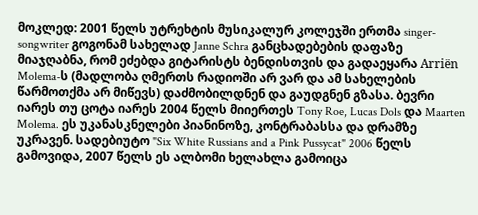მოკლედ: 2001 წელს უტრეხტის მუსიკალურ კოლეჯში ერთმა singer-songwriter გოგონამ სახელად Janne Schra განცხადებების დაფაზე მიაჯღაბნა, რომ ეძებდა გიტარისტს ბენდისთვის და გადაეყარა Arriën Molema-ს (მადლობა ღმერთს რადიოში არ ვარ და ამ სახელების წარმოთქმა არ მიწევს) დაძმობილდნენ და გაუდგნენ გზასა. ბევრი იარეს თუ ცოტა იარეს 2004 წელს მიიერთეს Tony Roe, Lucas Dols და Maarten Molema. ეს უკანასკნელები პიანინოზე, კონტრაბასსა და დრამზე უკრავენ. სადებიუტო "Six White Russians and a Pink Pussycat" 2006 წელს გამოვიდა, 2007 წელს ეს ალბომი ხელახლა გამოიცა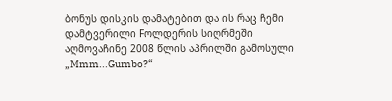ბონუს დისკის დამატებით და ის რაც ჩემი დამტვერილი Fოლდერის სიღრმეში აღმოვაჩინე 2008 წლის აპრილში გამოსული „Mmm...Gumbo?“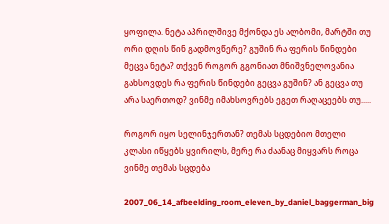ყოფილა. ნეტა აპრილშივე მქონდა ეს ალბომი, მარტში თუ ორი დღის წინ გადმოვწერე? გუშინ რა ფერის წინდები მეცვა ნეტა? თქვენ როგორ გგონიათ მნიშვნელოვანია გახსოვდეს რა ფერის წინდები გეცვა გუშინ? ან გეცვა თუ არა საერთოდ? ვინმე იმახსოვრებს ეგეთ რაღაცეებს თუ.....

როგორ იყო სელინჯერთან? თემას სცდებიო მთელი კლასი იწყებს ყვირილს, მერე რა ძაანაც მიყვარს როცა ვინმე თემას სცდება

2007_06_14_afbeelding_room_eleven_by_daniel_baggerman_big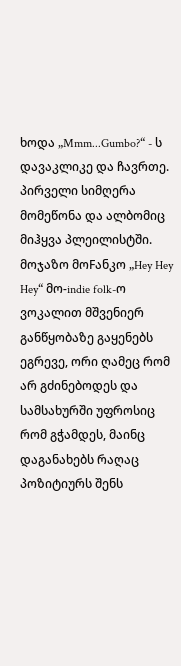ხოდა „Mmm...Gumbo?“ - ს დავაკლიკე და ჩავრთე. პირველი სიმღერა მომეწონა და ალბომიც მიჰყვა პლეილისტში. მოჯაზო მოFანკო „Hey Hey Hey“ მო-indie folk-ო ვოკალით მშვენიერ განწყობაზე გაყენებს ეგრევე, ორი ღამეც რომ არ გძინებოდეს და სამსახურში უფროსიც რომ გჭამდეს, მაინც დაგანახებს რაღაც პოზიტიურს შენს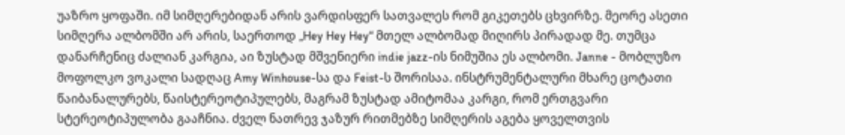უაზრო ყოფაში. იმ სიმღერებიდან არის ვარდისფერ სათვალეს რომ გიკეთებს ცხვირზე. მეორე ასეთი სიმღერა ალბომში არ არის, საერთოდ „Hey Hey Hey“ მთელ ალბომად მიღირს პირადად მე. თუმცა დანარჩენიც ძალიან კარგია, აი ზუსტად მშვენიერი indie jazz-ის ნიმუშია ეს ალბომი. Janne - მობლუზო მოფოლკო ვოკალი სადღაც Amy Winhouse-სა და Feist-ს შორისაა. ინსტრუმენტალური მხარე ცოტათი წაიბანალურებს, წაისტერეოტიპულებს, მაგრამ ზუსტად ამიტომაა კარგი, რომ ერთგვარი სტერეოტიპულობა გააჩნია. ძველ ნათრევ ჯაზურ რითმებზე სიმღერის აგება ყოველთვის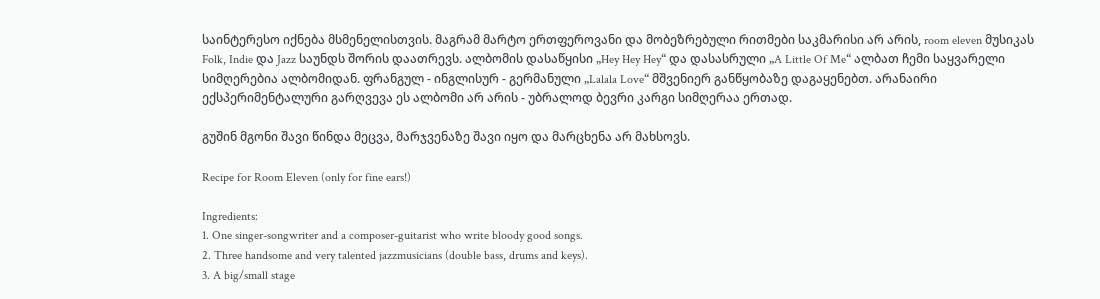საინტერესო იქნება მსმენელისთვის. მაგრამ მარტო ერთფეროვანი და მობეზრებული რითმები საკმარისი არ არის, room eleven მუსიკას Folk, Indie და Jazz საუნდს შორის დაათრევს. ალბომის დასაწყისი „Hey Hey Hey“ და დასასრული „A Little Of Me“ ალბათ ჩემი საყვარელი სიმღერებია ალბომიდან. ფრანგულ - ინგლისურ - გერმანული „Lalala Love“ მშვენიერ განწყობაზე დაგაყენებთ. არანაირი ექსპერიმენტალური გარღვევა ეს ალბომი არ არის - უბრალოდ ბევრი კარგი სიმღერაა ერთად.

გუშინ მგონი შავი წინდა მეცვა, მარჯვენაზე შავი იყო და მარცხენა არ მახსოვს.

Recipe for Room Eleven (only for fine ears!)

Ingredients:
1. One singer-songwriter and a composer-guitarist who write bloody good songs.
2. Three handsome and very talented jazzmusicians (double bass, drums and keys).
3. A big/small stage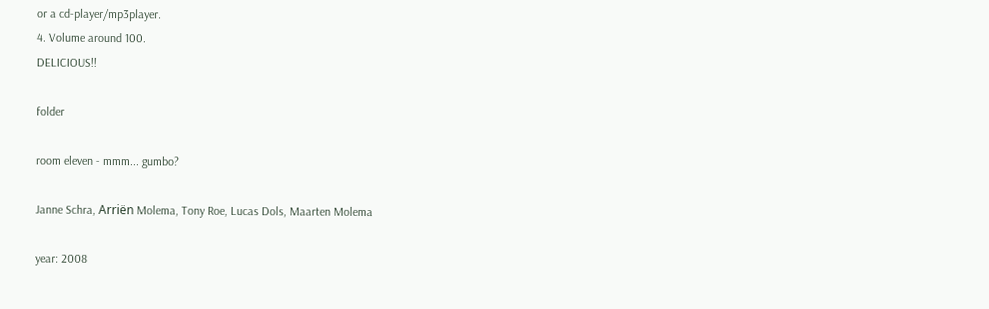or a cd-player/mp3player.
4. Volume around 100.
DELICIOUS!!

folder

room eleven - mmm... gumbo?

Janne Schra, Arriën Molema, Tony Roe, Lucas Dols, Maarten Molema

year: 2008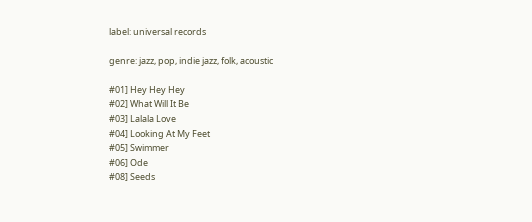label: universal records

genre: jazz, pop, indie jazz, folk, acoustic

#01] Hey Hey Hey
#02] What Will It Be
#03] Lalala Love
#04] Looking At My Feet
#05] Swimmer
#06] Ode
#08] Seeds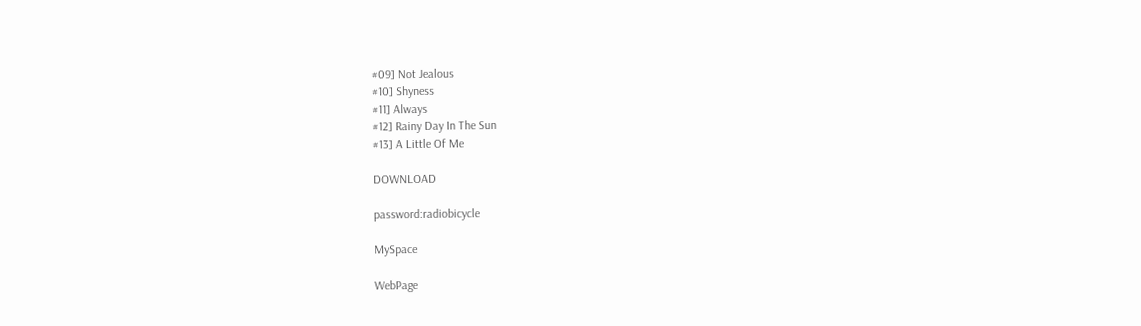#09] Not Jealous
#10] Shyness
#11] Always
#12] Rainy Day In The Sun
#13] A Little Of Me

DOWNLOAD

password:radiobicycle

MySpace

WebPage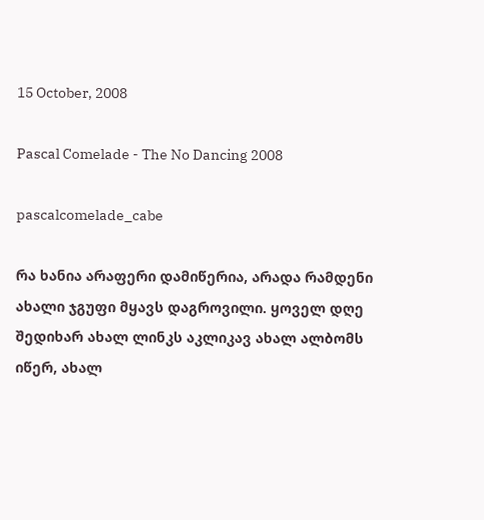15 October, 2008

Pascal Comelade - The No Dancing 2008

pascalcomelade_cabe

რა ხანია არაფერი დამიწერია, არადა რამდენი ახალი ჯგუფი მყავს დაგროვილი. ყოველ დღე შედიხარ ახალ ლინკს აკლიკავ ახალ ალბომს იწერ, ახალ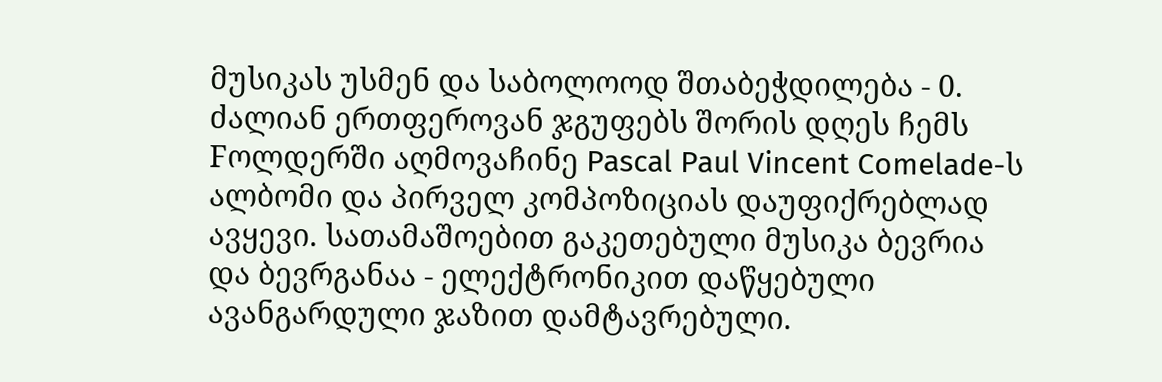მუსიკას უსმენ და საბოლოოდ შთაბეჭდილება - 0. ძალიან ერთფეროვან ჯგუფებს შორის დღეს ჩემს Fოლდერში აღმოვაჩინე Pascal Paul Vincent Comelade-ს ალბომი და პირველ კომპოზიციას დაუფიქრებლად ავყევი. სათამაშოებით გაკეთებული მუსიკა ბევრია და ბევრგანაა - ელექტრონიკით დაწყებული ავანგარდული ჯაზით დამტავრებული.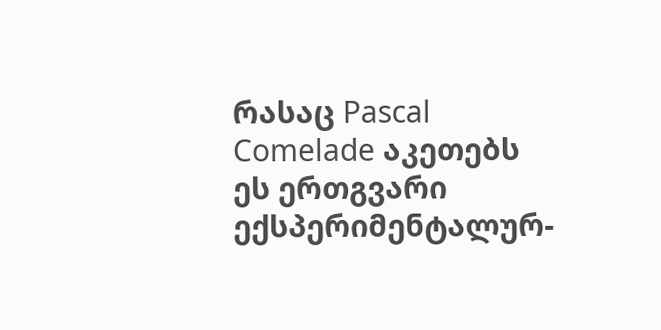რასაც Pascal Comelade აკეთებს ეს ერთგვარი ექსპერიმენტალურ-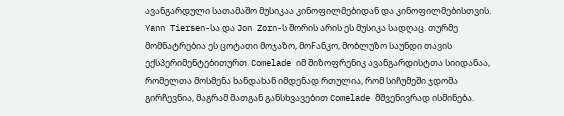ავანგარდული სათამაშო მუსიკაა კინოფილმებიდან და კინოფილმებისთვის. Yann Tiersen-სა და Jon Zorn-ს შორის არის ეს მუსიკა სადღაც. თურმე მომნატრებია ეს ცოტათი მოჯაზო, მოFანკო, მობლუზო საუნდი თავის ექსპერიმენტებითურთ. Comelade იმ შიზოფრენიკ ავანგარდისტთა სიიდანაა, რომელთა მოსმენა ხანდახან იმდენად რთულია, რომ სიჩუმეში ჯდომა გირჩევნია, მაგრამ მათგან განსხვავებით Comelade მშვენივრად ისმინება.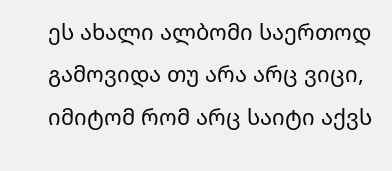ეს ახალი ალბომი საერთოდ გამოვიდა თუ არა არც ვიცი, იმიტომ რომ არც საიტი აქვს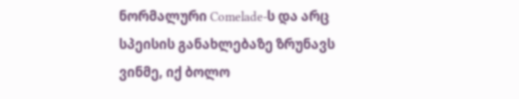ნორმალური Comelade-ს და არც სპეისის განახლებაზე ზრუნავს ვინმე, იქ ბოლო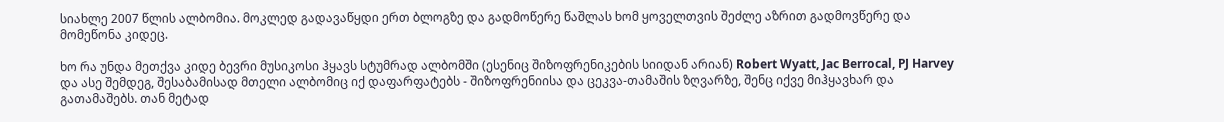სიახლე 2007 წლის ალბომია. მოკლედ გადავაწყდი ერთ ბლოგზე და გადმოწერე წაშლას ხომ ყოველთვის შეძლე აზრით გადმოვწერე და მომეწონა კიდეც.

ხო რა უნდა მეთქვა კიდე ბევრი მუსიკოსი ჰყავს სტუმრად ალბომში (ესენიც შიზოფრენიკების სიიდან არიან) Robert Wyatt, Jac Berrocal, PJ Harvey და ასე შემდეგ, შესაბამისად მთელი ალბომიც იქ დაფარფატებს - შიზოფრენიისა და ცეკვა-თამაშის ზღვარზე, შენც იქვე მიჰყავხარ და გათამაშებს. თან მეტად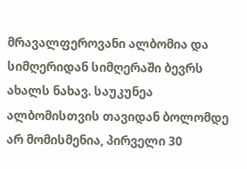მრავალფეროვანი ალბომია და სიმღერიდან სიმღერაში ბევრს ახალს ნახავ. საუკუნეა ალბომისთვის თავიდან ბოლომდე არ მომისმენია, პირველი 30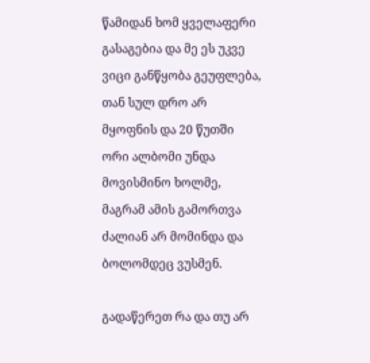წამიდან ხომ ყველაფერი გასაგებია და მე ეს უკვე ვიცი განწყობა გეუფლება, თან სულ დრო არ მყოფნის და 20 წუთში ორი ალბომი უნდა მოვისმინო ხოლმე, მაგრამ ამის გამორთვა ძალიან არ მომინდა და ბოლომდეც ვუსმენ.

გადაწერეთ რა და თუ არ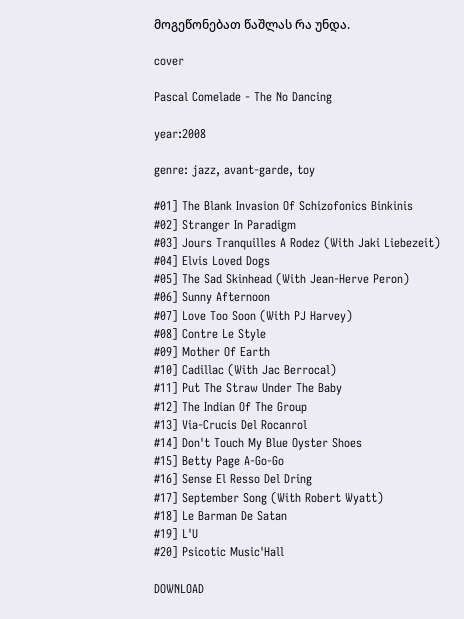მოგეწონებათ წაშლას რა უნდა.

cover

Pascal Comelade - The No Dancing

year:2008

genre: jazz, avant-garde, toy

#01] The Blank Invasion Of Schizofonics Binkinis
#02] Stranger In Paradigm
#03] Jours Tranquilles A Rodez (With Jaki Liebezeit)
#04] Elvis Loved Dogs
#05] The Sad Skinhead (With Jean-Herve Peron)
#06] Sunny Afternoon
#07] Love Too Soon (With PJ Harvey)
#08] Contre Le Style
#09] Mother Of Earth
#10] Cadillac (With Jac Berrocal)
#11] Put The Straw Under The Baby
#12] The Indian Of The Group
#13] Via-Crucis Del Rocanrol
#14] Don't Touch My Blue Oyster Shoes
#15] Betty Page A-Go-Go
#16] Sense El Resso Del Dring
#17] September Song (With Robert Wyatt)
#18] Le Barman De Satan
#19] L'U
#20] Psicotic Music'Hall

DOWNLOAD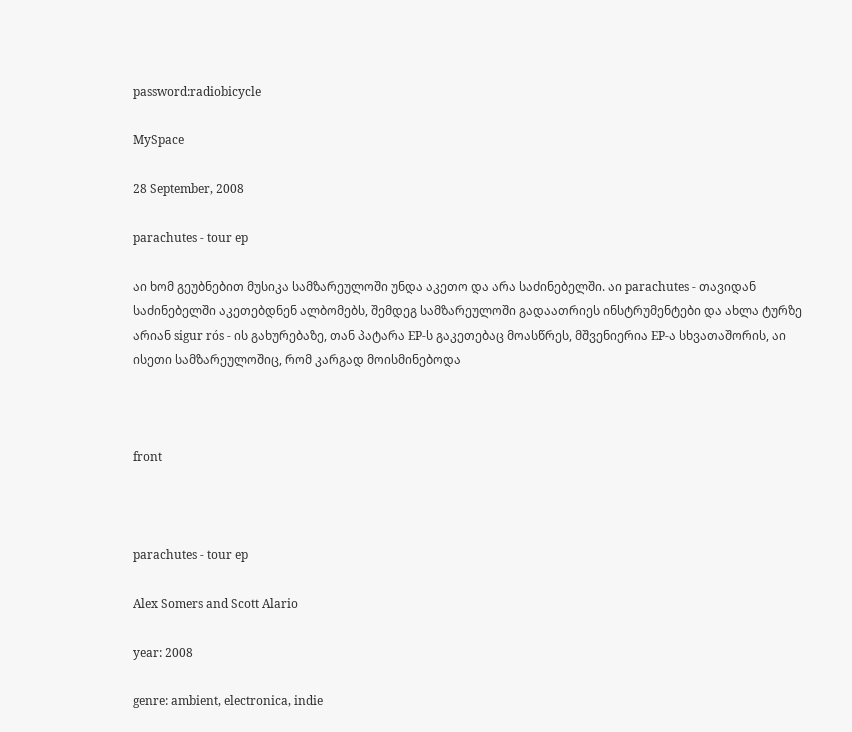password:radiobicycle

MySpace

28 September, 2008

parachutes - tour ep

აი ხომ გეუბნებით მუსიკა სამზარეულოში უნდა აკეთო და არა საძინებელში. აი parachutes - თავიდან საძინებელში აკეთებდნენ ალბომებს, შემდეგ სამზარეულოში გადაათრიეს ინსტრუმენტები და ახლა ტურზე არიან sigur rós - ის გახურებაზე, თან პატარა EP-ს გაკეთებაც მოასწრეს, მშვენიერია EP-ა სხვათაშორის, აი ისეთი სამზარეულოშიც, რომ კარგად მოისმინებოდა



front



parachutes - tour ep

Alex Somers and Scott Alario

year: 2008

genre: ambient, electronica, indie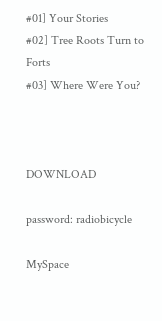#01] Your Stories
#02] Tree Roots Turn to Forts
#03] Where Were You?



DOWNLOAD

password: radiobicycle

MySpace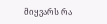მიყვარს რა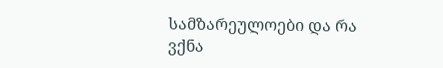სამზარეულოები და რა ვქნა